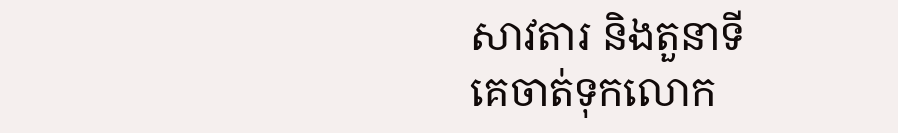សាវតារ និងតួនាទី
គេចាត់ទុកលោក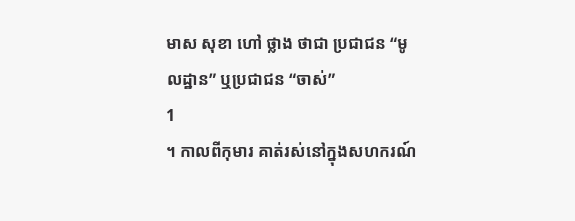មាស សុខា ហៅ ថ្លាង ថាជា ប្រជាជន “មូលដ្ឋាន” ឬប្រជាជន “ចាស់”
1
។ កាលពីកុមារ គាត់រស់នៅក្នុងសហករណ៍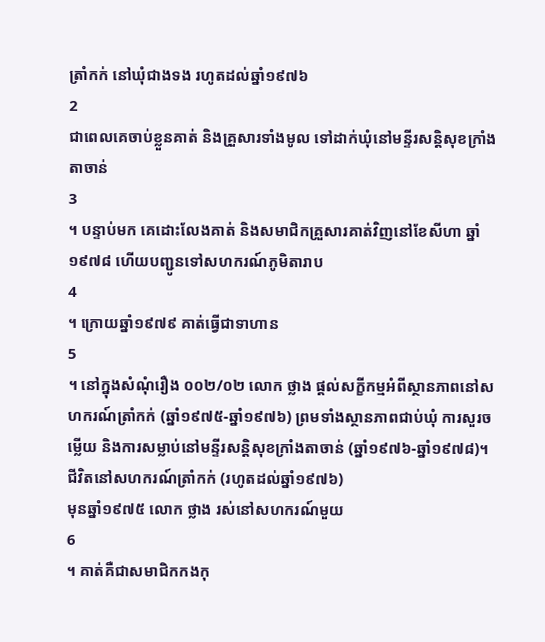ត្រាំកក់ នៅឃុំជាងទង រហូតដល់ឆ្នាំ១៩៧៦
2
ជាពេលគេចាប់ខ្លួនគាត់ និងគ្រួសារទាំងមូល ទៅដាក់ឃុំនៅមន្ទីរសន្តិសុខក្រាំងតាចាន់
3
។ បន្ទាប់មក គេដោះលែងគាត់ និងសមាជិកគ្រួសារគាត់វិញនៅខែសីហា ឆ្នាំ១៩៧៨ ហើយបញ្ជូនទៅសហករណ៍ភូមិតារាប
4
។ ក្រោយឆ្នាំ១៩៧៩ គាត់ធ្វើជាទាហាន
5
។ នៅក្នុងសំណុំរឿង ០០២/០២ លោក ថ្លាង ផ្តល់សក្ខីកម្មអំពីស្ថានភាពនៅសហករណ៍ត្រាំកក់ (ឆ្នាំ១៩៧៥-ឆ្នាំ១៩៧៦) ព្រមទាំងស្ថានភាពជាប់ឃុំ ការសួរចម្លើយ និងការសម្លាប់នៅមន្ទីរសន្តិសុខក្រាំងតាចាន់ (ឆ្នាំ១៩៧៦-ឆ្នាំ១៩៧៨)។
ជីវិតនៅសហករណ៍ត្រាំកក់ (រហូតដល់ឆ្នាំ១៩៧៦)
មុនឆ្នាំ១៩៧៥ លោក ថ្លាង រស់នៅសហករណ៍មួយ
6
។ គាត់គឺជាសមាជិកកងកុ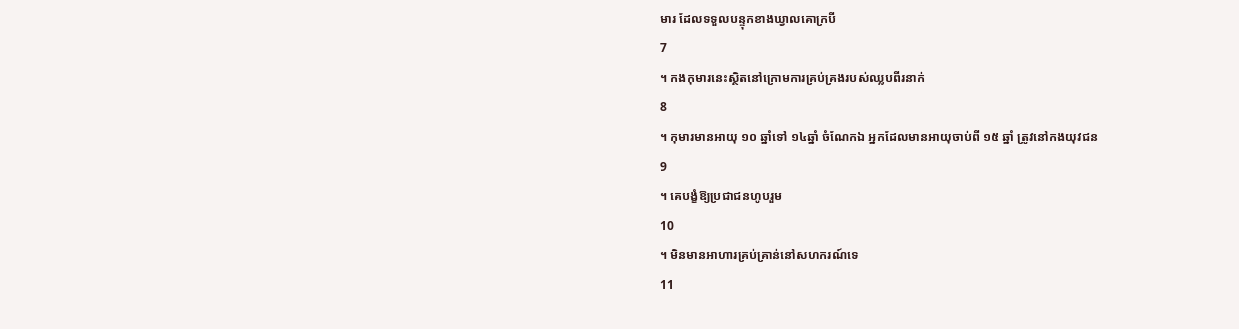មារ ដែលទទួលបន្ទុកខាងឃ្វាលគោក្របី
7
។ កងកុមារនេះស្ថិតនៅក្រោមការគ្រប់គ្រងរបស់ឈ្លបពីរនាក់
8
។ កុមារមានអាយុ ១០ ឆ្នាំទៅ ១៤ឆ្នាំ ចំណែកឯ អ្នកដែលមានអាយុចាប់ពី ១៥ ឆ្នាំ ត្រូវនៅកងយុវជន
9
។ គេបង្ខំឱ្យប្រជាជនហូបរួម
10
។ មិនមានអាហារគ្រប់គ្រាន់នៅសហករណ៍ទេ
11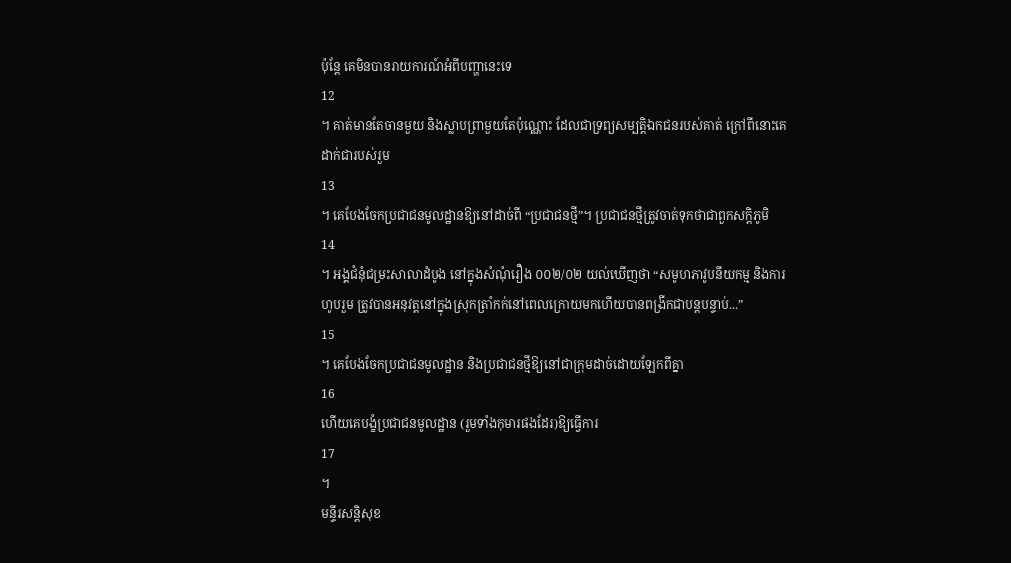ប៉ុន្តែ គេមិនបានរាយការណ៍អំពីបញ្ហានេះទេ
12
។ គាត់មានតែចានមួយ និងស្លាបព្រាមួយតែប៉ុណ្ណោះ ដែលជាទ្រព្យសម្បត្តិឯកជនរបស់គាត់ ក្រៅពីនោះគេដាក់ជារបស់រួម
13
។ គេបែងចែកប្រជាជនមូលដ្ឋានឱ្យនៅដាច់ពី “ប្រជាជនថ្មី”។ ប្រជាជនថ្មីត្រូវចាត់ទុកថាជាពួកសក្តិភូមិ
14
។ អង្គជំនុំជម្រះសាលាដំបូង នៅក្នុងសំណុំរឿង ០០២/០២ យល់ឃើញថា “សមូហភាវូបនីយកម្ម និងការហូបរួម ត្រូវបានអនុវត្តនៅក្នុងស្រុកត្រាំកក់នៅពេលក្រោយមកហើយបានពង្រីកជាបន្តបន្ទាប់...”
15
។ គេបែងចែកប្រជាជនមូលដ្ឋាន និងប្រជាជនថ្មីឱ្យនៅជាក្រុមដាច់ដោយឡែកពីគ្នា
16
ហើយគេបង្ខំប្រជាជនមូលដ្ឋាន (រួមទាំងកុមារផងដែរ)ឱ្យធ្វើការ
17
។
មន្ទីរសន្តិសុខ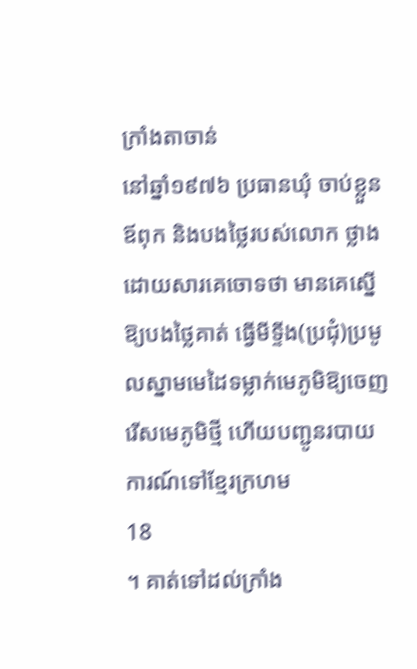ក្រាំងតាចាន់
នៅឆ្នាំ១៩៧៦ ប្រធានឃុំ ចាប់ខ្លួនឪពុក និងបងថ្លៃរបស់លោក ថ្លាង ដោយសារគេចោទថា មានគេស្នើឱ្យបងថ្លៃគាត់ ធ្វើមីទ្ទីង(ប្រជុំ)ប្រមូលស្នាមមេដៃទម្លាក់មេភូមិឱ្យចេញ រើសមេភូមិថ្មី ហើយបញ្ជូនរបាយការណ៍ទៅខ្មែរក្រហម
18
។ គាត់ទៅដល់ក្រាំង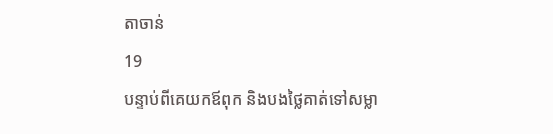តាចាន់
19
បន្ទាប់ពីគេយកឪពុក និងបងថ្លៃគាត់ទៅសម្លា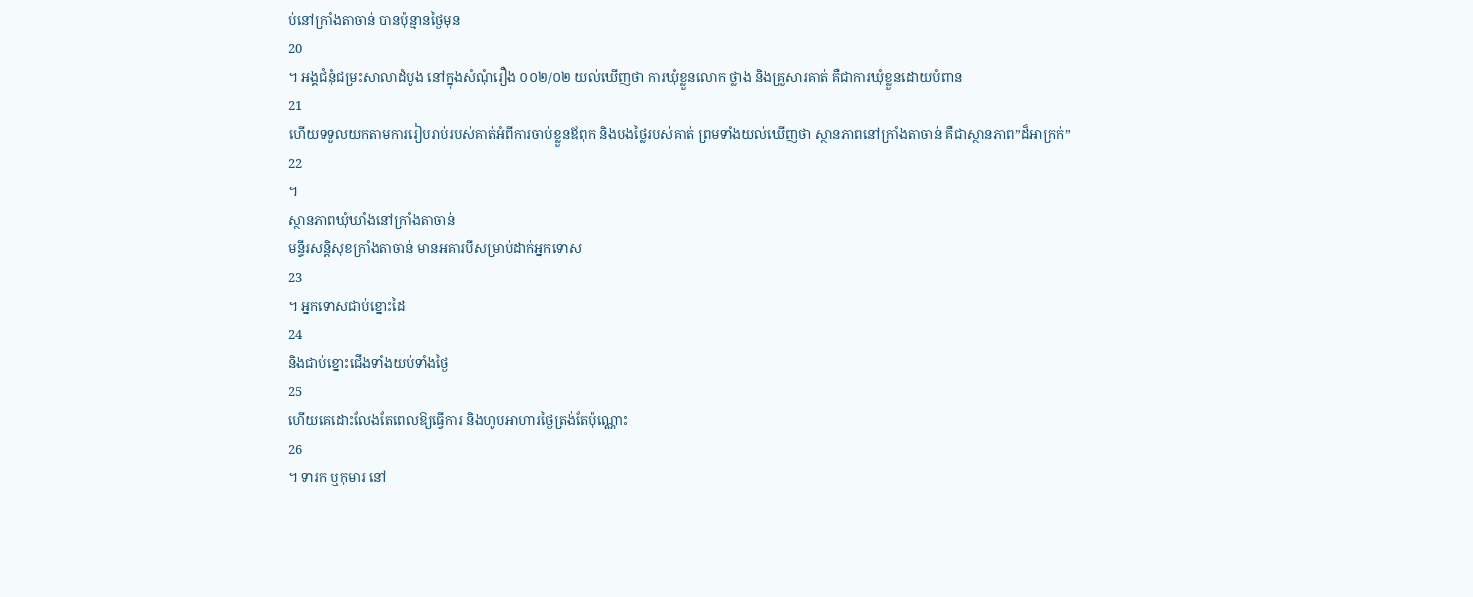ប់នៅក្រាំងតាចាន់ បានប៉ុន្មានថ្ងៃមុន
20
។ អង្គជំនុំជម្រះសាលាដំបូង នៅក្នុងសំណុំរឿង ០០២/០២ យល់ឃើញថា ការឃុំខ្លួនលោក ថ្លាង និងគ្រួសារគាត់ គឺជាការឃុំខ្លួនដោយបំពាន
21
ហើយទទួលយកតាមការរៀបរាប់របស់គាត់អំពីការចាប់ខ្លួនឪពុក និងបងថ្លៃរបស់គាត់ ព្រមទាំងយល់ឃើញថា ស្ថានភាពនៅក្រាំងតាចាន់ គឺជាស្ថានភាព”ដ៏អាក្រក់”
22
។
ស្ថានភាពឃុំឃាំងនៅក្រាំងតាចាន់
មន្ទីរសន្តិសុខក្រាំងតាចាន់ មានអគារបីសម្រាប់ដាក់អ្នកទោស
23
។ អ្នកទោសជាប់ខ្នោះដៃ
24
និងជាប់ខ្នោះជើងទាំងយប់ទាំងថ្ងៃ
25
ហើយគេដោះលែងតែពេលឱ្យធ្វើការ និងហូបអាហារថ្ងៃត្រង់តែប៉ុណ្ណោះ
26
។ ទារក ឬកុមារ នៅ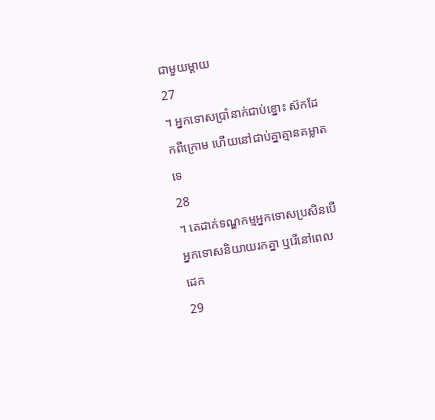ជាមួយម្តាយ
27
។ អ្នកទោសប្រាំនាក់ជាប់ខ្នោះ ស៊កដែកពីក្រោម ហើយនៅជាប់គ្នាគ្មានគម្លាតទេ
28
។ គេដាក់ទណ្ឌកម្មអ្នកទោសប្រសិនបើអ្នកទោសនិយាយរកគ្នា ឬរើនៅពេលដេក
29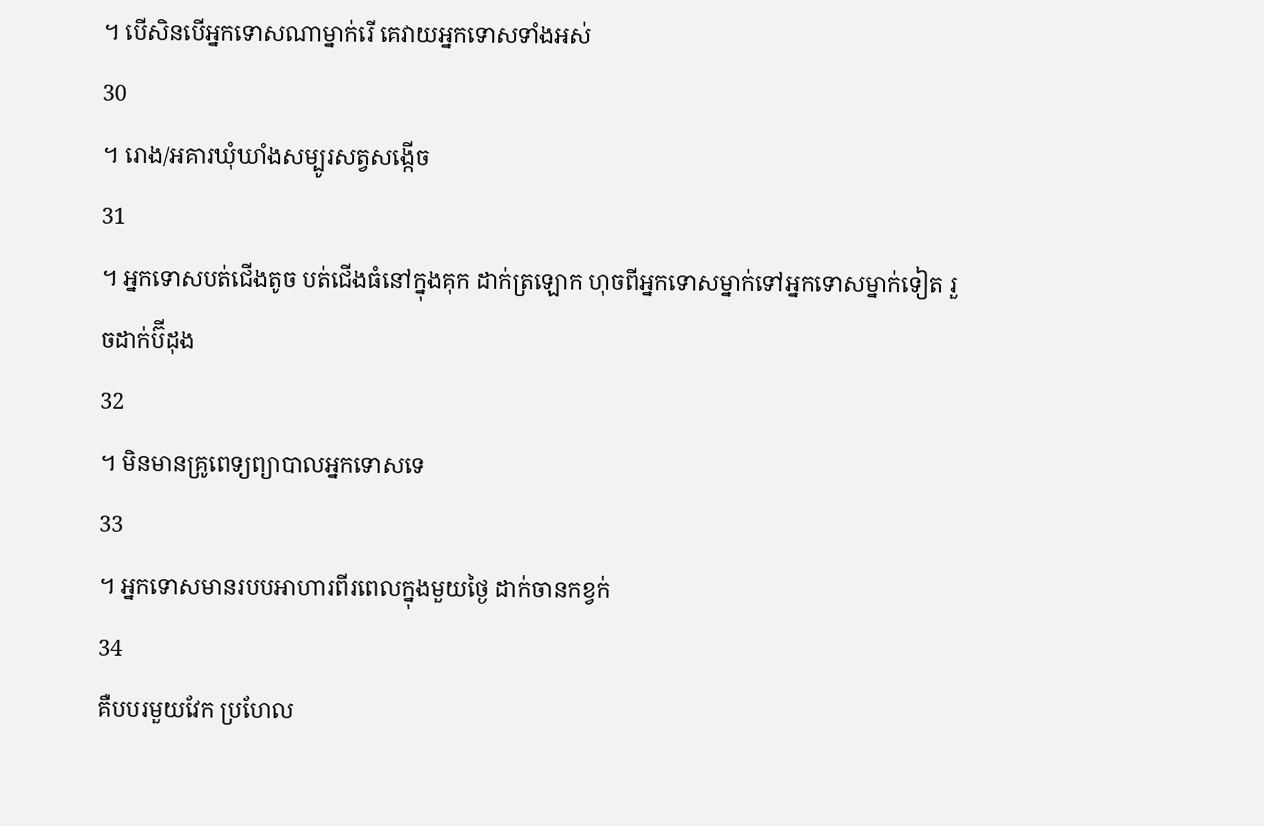។ បើសិនបើអ្នកទោសណាម្នាក់រើ គេវាយអ្នកទោសទាំងអស់
30
។ រោង/អគារឃុំឃាំងសម្បូរសត្វសង្កើច
31
។ អ្នកទោសបត់ជើងតូច បត់ជើងធំនៅក្នុងគុក ដាក់ត្រឡោក ហុចពីអ្នកទោសម្នាក់ទៅអ្នកទោសម្នាក់ទៀត រួចដាក់ប៊ីដុង
32
។ មិនមានគ្រូពេទ្យព្យាបាលអ្នកទោសទេ
33
។ អ្នកទោសមានរបបអាហារពីរពេលក្នុងមួយថ្ងៃ ដាក់ចានកខ្វក់
34
គឺបបរមួយវែក ប្រហែល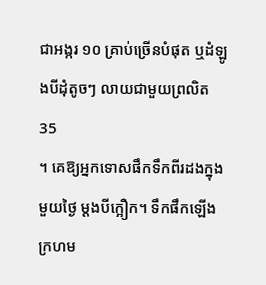ជាអង្ករ ១០ គ្រាប់ច្រើនបំផុត ឬដំឡូងបីដុំតូចៗ លាយជាមួយព្រលិត
35
។ គេឱ្យអ្នកទោសផឹកទឹកពីរដងក្នុងមួយថ្ងៃ ម្តងបីក្អឿក។ ទឹកផឹកឡើងក្រហម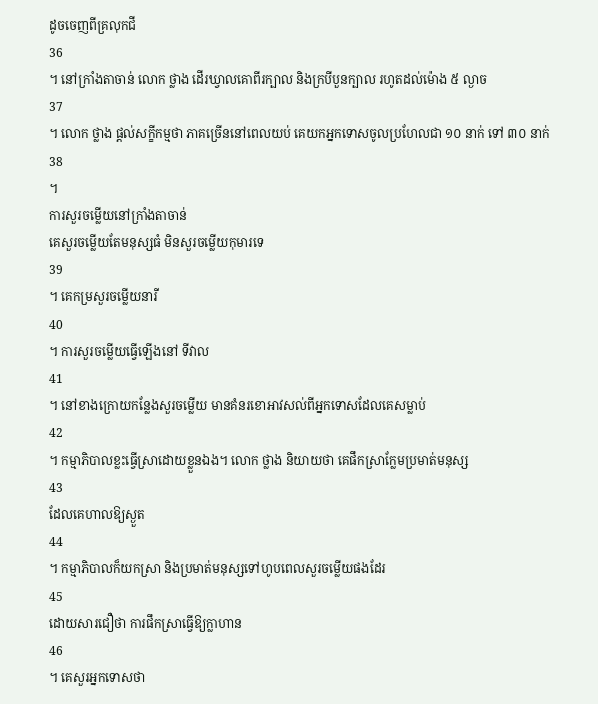ដូចចេញពីគ្រលុកជី
36
។ នៅក្រាំងតាចាន់ លោក ថ្លាង ដើរឃ្វាលគោពីរក្បាល និងក្របីបួនក្បាល រហូតដល់ម៉ោង ៥ ល្ងាច
37
។ លោក ថ្លាង ផ្តល់សក្ខីកម្មថា ភាគច្រើននៅពេលយប់ គេយកអ្នកទោសចូលប្រហែលជា ១០ នាក់ ទៅ ៣០ នាក់
38
។
ការសួរចម្លើយនៅក្រាំងតាចាន់
គេសួរចម្លើយតែមនុស្សធំ មិនសួរចម្លើយកុមារទេ
39
។ គេកម្រសួរចម្លើយនារី
40
។ ការសួរចម្លើយធ្វើឡើងនៅ ទីវាល
41
។ នៅខាងក្រោយកន្លែងសួរចម្លើយ មានគំនរខោអាវសល់ពីអ្នកទោសដែលគេសម្លាប់
42
។ កម្មាភិបាលខ្លះធ្វើស្រាដោយខ្លួនឯង។ លោក ថ្លាង និយាយថា គេផឹកស្រាក្លែមប្រមាត់មនុស្ស
43
ដែលគេហាលឱ្យស្ងួត
44
។ កម្មាភិបាលក៏យកស្រា និងប្រមាត់មនុស្សទៅហូបពេលសួរចម្លើយផងដែរ
45
ដោយសារជឿថា ការផឹកស្រាធ្វើឱ្យក្លាហាន
46
។ គេសួរអ្នកទោសថា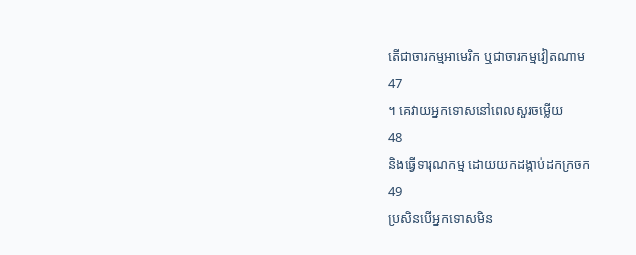តើជាចារកម្មអាមេរិក ឬជាចារកម្មវៀតណាម
47
។ គេវាយអ្នកទោសនៅពេលសួរចម្លើយ
48
និងធ្វើទារុណកម្ម ដោយយកដង្កាប់ដកក្រចក
49
ប្រសិនបើអ្នកទោសមិន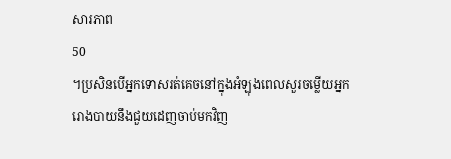សារភាព
50
។ប្រសិនបើអ្នកទោសរត់គេចនៅក្នុងអំឡុងពេលសួរចម្លើយអ្នករោងបាយនឹងជួយដេញចាប់មកវិញ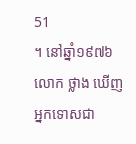51
។ នៅឆ្នាំ១៩៧៦ លោក ថ្លាង ឃើញអ្នកទោសជា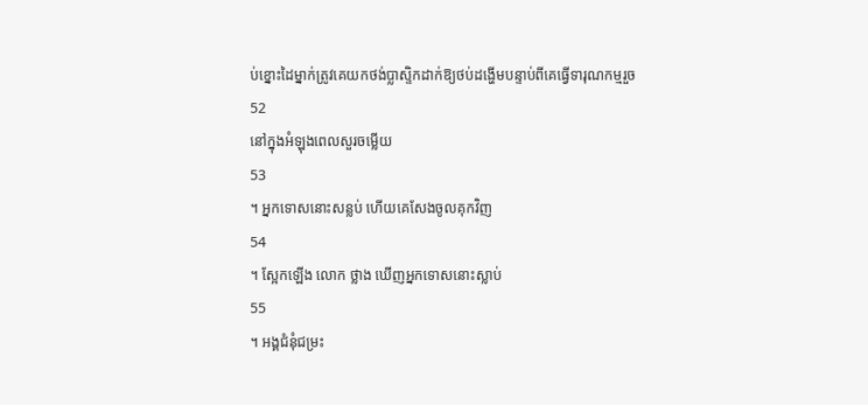ប់ខ្នោះដៃម្នាក់ត្រូវគេយកថង់ប្លាស្ទិកដាក់ឱ្យថប់ដង្ហើមបន្ទាប់ពីគេធ្វើទារុណកម្មរួច
52
នៅក្នុងអំឡុងពេលសួរចម្លើយ
53
។ អ្នកទោសនោះសន្លប់ ហើយគេសែងចូលគុកវិញ
54
។ ស្អែកឡើង លោក ថ្លាង ឃើញអ្នកទោសនោះស្លាប់
55
។ អង្គជំនុំជម្រះ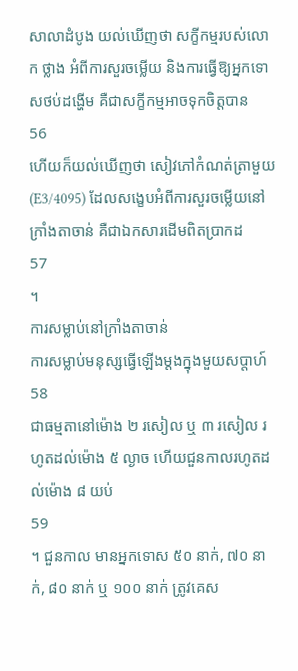សាលាដំបូង យល់ឃើញថា សក្ខីកម្មរបស់លោក ថ្លាង អំពីការសួរចម្លើយ និងការធ្វើឱ្យអ្នកទោសថប់ដង្ហើម គឺជាសក្ខីកម្មអាចទុកចិត្តបាន
56
ហើយក៏យល់ឃើញថា សៀវភៅកំណត់ត្រាមួយ (E3/4095) ដែលសង្ខេបអំពីការសួរចម្លើយនៅក្រាំងតាចាន់ គឺជាឯកសារដើមពិតប្រាកដ
57
។
ការសម្លាប់នៅក្រាំងតាចាន់
ការសម្លាប់មនុស្សធ្វើឡើងម្តងក្នុងមួយសប្តាហ៍
58
ជាធម្មតានៅម៉ោង ២ រសៀល ឬ ៣ រសៀល រហូតដល់ម៉ោង ៥ ល្ងាច ហើយជួនកាលរហូតដល់ម៉ោង ៨ យប់
59
។ ជួនកាល មានអ្នកទោស ៥០ នាក់, ៧០ នាក់, ៨០ នាក់ ឬ ១០០ នាក់ ត្រូវគេស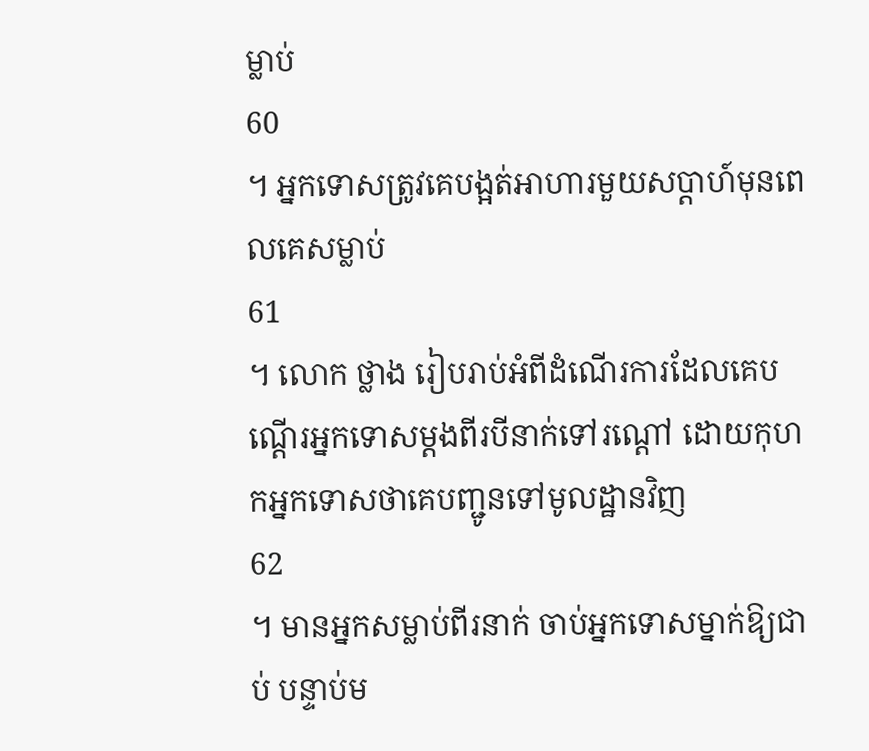ម្លាប់
60
។ អ្នកទោសត្រូវគេបង្អត់អាហារមួយសប្តាហ៍មុនពេលគេសម្លាប់
61
។ លោក ថ្លាង រៀបរាប់អំពីដំណើរការដែលគេបណ្តើរអ្នកទោសម្តងពីរបីនាក់ទៅរណ្តៅ ដោយកុហកអ្នកទោសថាគេបញ្ជូនទៅមូលដ្ឋានវិញ
62
។ មានអ្នកសម្លាប់ពីរនាក់ ចាប់អ្នកទោសម្នាក់ឱ្យជាប់ បន្ទាប់ម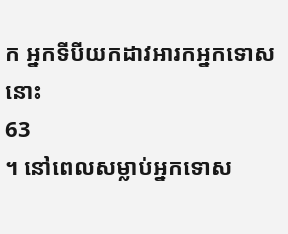ក អ្នកទីបីយកដាវអារកអ្នកទោសនោះ
63
។ នៅពេលសម្លាប់អ្នកទោស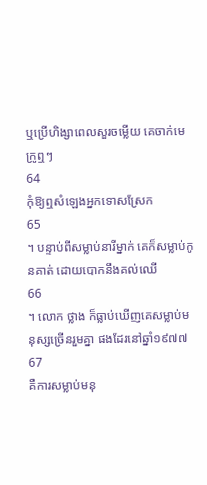ឬប្រើហិង្សាពេលសួរចម្លើយ គេចាក់មេក្រូឮៗ
64
កុំឱ្យឮសំឡេងអ្នកទោសស្រែក
65
។ បន្ទាប់ពីសម្លាប់នារីម្នាក់ គេក៏សម្លាប់កូនគាត់ ដោយបោកនឹងគល់ឈើ
66
។ លោក ថ្លាង ក៏ធ្លាប់ឃើញគេសម្លាប់មនុស្សច្រើនរួមគ្នា ផងដែរនៅឆ្នាំ១៩៧៧
67
គឺការសម្លាប់មនុ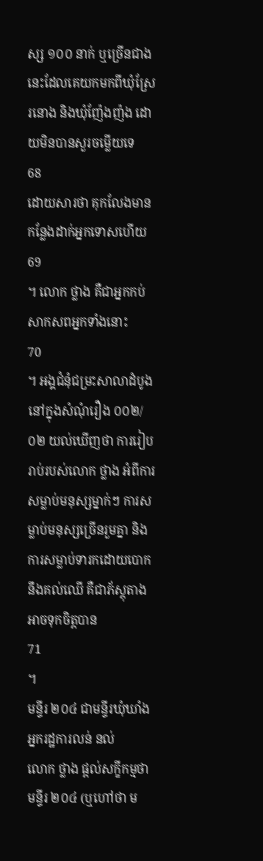ស្ស ១០០ នាក់ ឬច្រើនជាងនេះដែលគេយកមកពីឃុំស្រែរនោង និងឃុំញ៉ែងញ៉ង ដោយមិនបានសួរចម្លើយទេ
68
ដោយសារថា គុកលែងមានកន្លែងដាក់អ្នកទោសហើយ
69
។ លោក ថ្លាង គឺជាអ្នកកប់សាកសពអ្នកទាំងនោះ
70
។ អង្គជំនុំជម្រះសាលាដំបូង នៅក្នុងសំណុំរឿង ០០២/០២ យល់ឃើញថា ការរៀបរាប់របស់លោក ថ្លាង អំពីការសម្លាប់មនុស្សម្នាក់ៗ ការសម្លាប់មនុស្សច្រើនរួមគ្នា និងការសម្លាប់ទារកដោយបោកនឹងគល់ឈើ គឺជាភ័ស្តុតាងអាចទុកចិត្តបាន
71
។
មន្ទីរ ២០៤ ជាមន្ទីរឃុំឃាំងអ្នករដ្ឋការលន់ នល់
លោក ថ្លាង ផ្តល់សក្ខីកម្មថា មន្ទីរ ២០៤ (ឬហៅថា ម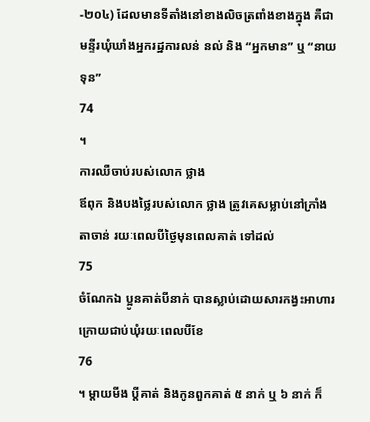-២០៤) ដែលមានទីតាំងនៅខាងលិចត្រពាំងខាងក្នុង គឺជាមន្ទីរឃុំឃាំងអ្នករដ្ឋការលន់ នល់ និង “អ្នកមាន” ឬ “នាយទុន”
74
។
ការឈឺចាប់របស់លោក ថ្លាង
ឪពុក និងបងថ្លៃរបស់លោក ថ្លាង ត្រូវគេសម្លាប់នៅក្រាំងតាចាន់ រយៈពេលបីថ្ងៃមុនពេលគាត់ ទៅដល់
75
ចំណែកឯ ប្អូនគាត់បីនាក់ បានស្លាប់ដោយសារកង្វះអាហារក្រោយជាប់ឃុំរយៈពេលបីខែ
76
។ ម្តាយមីង ប្តីគាត់ និងកូនពួកគាត់ ៥ នាក់ ឬ ៦ នាក់ ក៏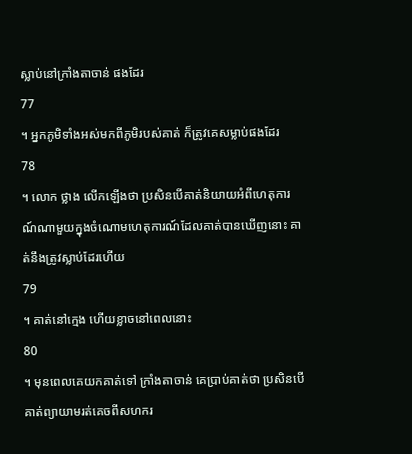ស្លាប់នៅក្រាំងតាចាន់ ផងដែរ
77
។ អ្នកភូមិទាំងអស់មកពីភូមិរបស់គាត់ ក៏ត្រូវគេសម្លាប់ផងដែរ
78
។ លោក ថ្លាង លើកឡើងថា ប្រសិនបើគាត់និយាយអំពីហេតុការណ៍ណាមួយក្នុងចំណោមហេតុការណ៍ដែលគាត់បានឃើញនោះ គាត់នឹងត្រូវស្លាប់ដែរហើយ
79
។ គាត់នៅក្មេង ហើយខ្លាចនៅពេលនោះ
80
។ មុនពេលគេយកគាត់ទៅ ក្រាំងតាចាន់ គេប្រាប់គាត់ថា ប្រសិនបើគាត់ព្យាយាមរត់គេចពីសហករ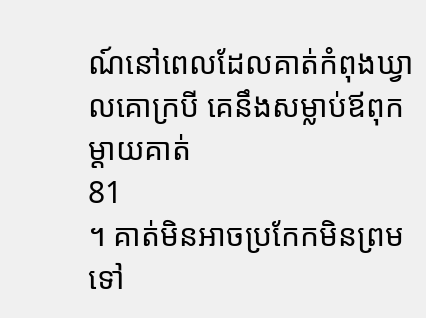ណ៍នៅពេលដែលគាត់កំពុងឃ្វាលគោក្របី គេនឹងសម្លាប់ឪពុកម្តាយគាត់
81
។ គាត់មិនអាចប្រកែកមិនព្រមទៅ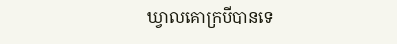ឃ្វាលគោក្របីបានទេ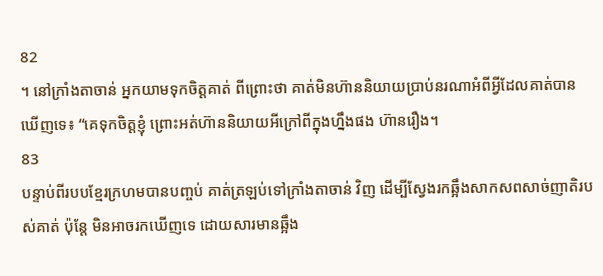82
។ នៅក្រាំងតាចាន់ អ្នកយាមទុកចិត្តគាត់ ពីព្រោះថា គាត់មិនហ៊ាននិយាយប្រាប់នរណាអំពីអ្វីដែលគាត់បានឃើញទេ៖ “គេទុកចិត្តខ្ញុំ ព្រោះអត់ហ៊ាននិយាយអីក្រៅពីក្នុងហ្នឹងផង ហ៊ានរឿង។
83
បន្ទាប់ពីរបបខ្មែរក្រហមបានបញ្ចប់ គាត់ត្រឡប់ទៅក្រាំងតាចាន់ វិញ ដើម្បីស្វែងរកឆ្អឹងសាកសពសាច់ញាតិរបស់គាត់ ប៉ុន្តែ មិនអាចរកឃើញទេ ដោយសារមានឆ្អឹង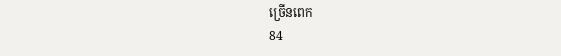ច្រើនពេក
84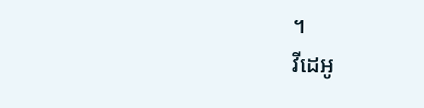។
វីដេអូ